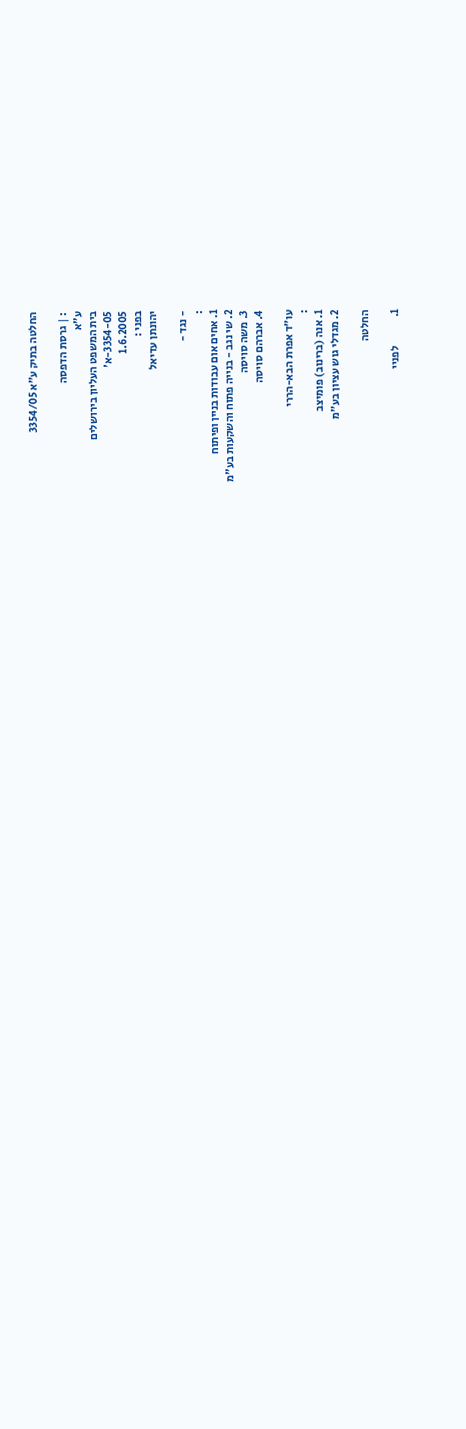החלטה בתיק ע"א 3354/05

: | גרסת הדפסה
ע"א
בית המשפט העליון בירושלים
3354-05-א'
1.6.2005
בפני :
יהונתן עדיאל

- נגד -
:
1. אחים אום עבודות בניין ופיתוח
2. שי נגב - בנייה פתוח והשקעות בע"מ
3. משה סויסה
4. אברהם סויסה

עו"ד אפרת הבא-הררי
:
1. אנה (ברינוב) פומיצב
2. מגדלי גוש עציון בע"מ

החלטה

1.             לפניי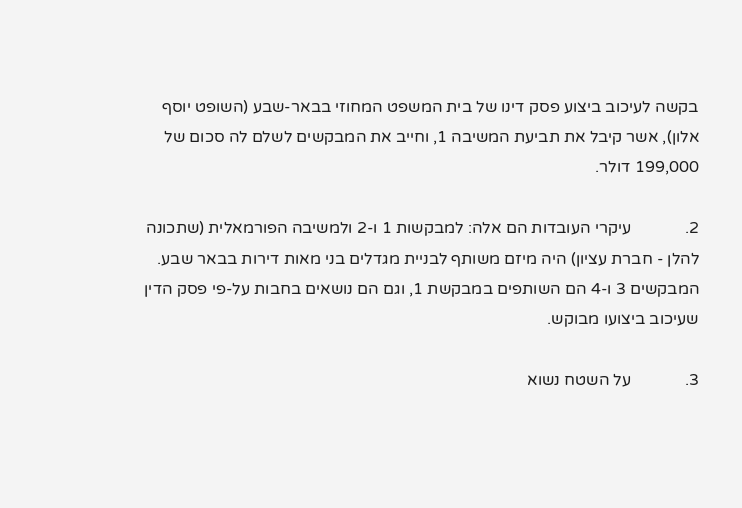בקשה לעיכוב ביצוע פסק דינו של בית המשפט המחוזי בבאר-שבע (השופט יוסף אלון), אשר קיבל את תביעת המשיבה 1, וחייב את המבקשים לשלם לה סכום של 199,000 דולר.

2.             עיקרי העובדות הם אלה: למבקשות 1 ו-2 ולמשיבה הפורמאלית (שתכונה להלן - חברת עציון) היה מיזם משותף לבניית מגדלים בני מאות דירות בבאר שבע. המבקשים 3 ו-4 הם השותפים במבקשת 1, וגם הם נושאים בחבות על-פי פסק הדין שעיכוב ביצועו מבוקש.

3.             על השטח נשוא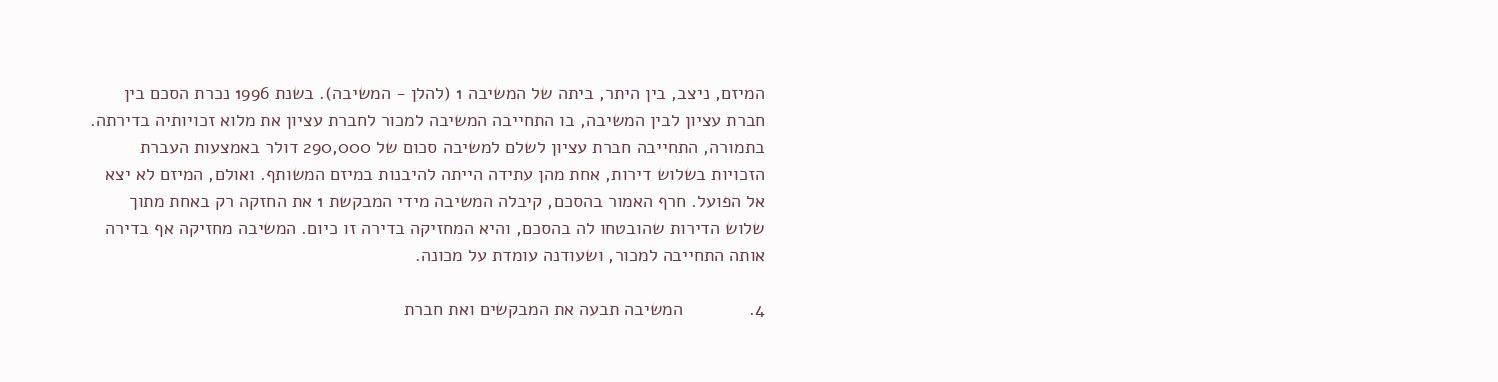המיזם, ניצב, בין היתר, ביתה של המשיבה 1 (להלן - המשיבה). בשנת 1996 נכרת הסכם בין חברת עציון לבין המשיבה, בו התחייבה המשיבה למכור לחברת עציון את מלוא זכויותיה בדירתה. בתמורה, התחייבה חברת עציון לשלם למשיבה סכום של 290,000 דולר באמצעות העברת הזכויות בשלוש דירות, אחת מהן עתידה הייתה להיבנות במיזם המשותף. ואולם, המיזם לא יצא אל הפועל. חרף האמור בהסכם, קיבלה המשיבה מידי המבקשת 1 את החזקה רק באחת מתוך שלוש הדירות שהובטחו לה בהסכם, והיא המחזיקה בדירה זו כיום. המשיבה מחזיקה אף בדירה אותה התחייבה למכור, ושעודנה עומדת על מכונה.

4.             המשיבה תבעה את המבקשים ואת חברת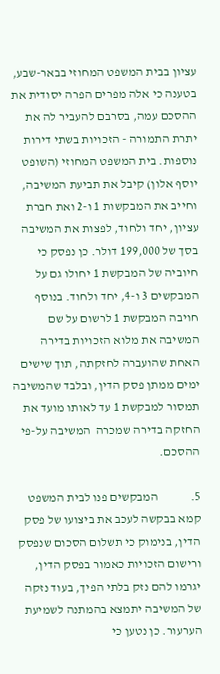עציון בבית המשפט המחוזי בבאר-שבע, בטענה כי אלה מפרים הפרה יסודית את ההסכם עמה, בסרבם להעביר לה את יתרת התמורה - הזכויות בשתי דירות נוספות. בית המשפט המחוזי (השופט יוסף אלון) קיבל את תביעת המשיבה, וחייב את המבקשות 1 ו-2 ואת חברת עציון, יחד ולחוד, לפצות את המשיבה בסך של 199,000 דולר. כן נפסק כי חיוביה של המבקשת 1 יחולו גם על המבקשים 3 ו-4, יחד ולחוד. בנוסף חויבה המבקשת 1 לרשום על שם המשיבה את מלוא הזכויות בדירה האחת שהועברה לחזקתה, תוך שישים ימים ממתן פסק הדין, ובלבד שהמשיבה תמסור למבקשת 1 עד לאותו מועד את החזקה בדירה שמכרה  המשיבה על-פי ההסכם.

5.             המבקשים פנו לבית המשפט קמא בבקשה לעכב את ביצועו של פסק הדין, בנימוק כי תשלום הסכום שנפסק ורישום הזכויות כאמור בפסק הדין, יגרמו להם נזק בלתי הפיך, בעוד נזקה של המשיבה יתמצא בהמתנה לשמיעת הערעור. כן נטען כי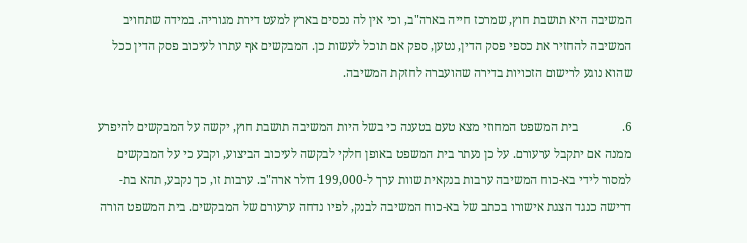המשיבה היא תושבת חוץ, שמרכז חייה בארה"ב, וכי אין לה נכסים בארץ למעט דירת מגוריה. במידה שתחויב המשיבה להחזיר את כספי פסק הדין, נטען, ספק אם תוכל לעשות כן. המבקשים אף עתרו לעיכוב פסק הדין ככל שהוא נוגע לרישום הזכויות בדירה שהועברה לחזקת המשיבה.

6.              בית המשפט המחוזי מצא טעם בטענה כי בשל היות המשיבה תושבת חוץ, יקשה על המבקשים להיפרע ממנה אם יתקבל ערעורם. על כן נעתר בית המשפט באופן חלקי לבקשה לעיכוב הביצוע, וקבע כי על המבקשים למסור לידי בא-כוח המשיבה ערבות בנקאית שוות ערך ל-199,000 דולר ארה"ב. ערבות זו, כך נקבע, תהא בת-דרישה כנגד הצגת אישורו בכתב של בא-כוח המשיבה לבנק, לפיו נדחה ערעורם של המבקשים. בית המשפט הורה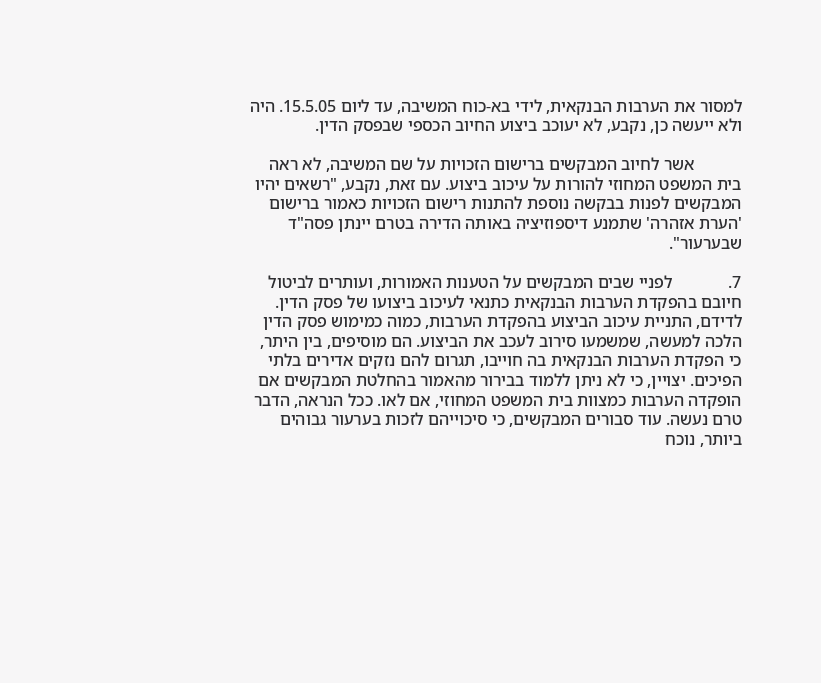למסור את הערבות הבנקאית, לידי בא-כוח המשיבה, עד ליום 15.5.05. היה ולא ייעשה כן, נקבע, לא יעוכב ביצוע החיוב הכספי שבפסק הדין.

           אשר לחיוב המבקשים ברישום הזכויות על שם המשיבה, לא ראה בית המשפט המחוזי להורות על עיכוב ביצוע. עם זאת, נקבע, "רשאים יהיו המבקשים לפנות בבקשה נוספת להתנות רישום הזכויות כאמור ברישום 'הערת אזהרה' שתמנע דיספוזיציה באותה הדירה בטרם יינתן פסה"ד שבערעור".

7.             לפניי שבים המבקשים על הטענות האמורות, ועותרים לביטול חיובם בהפקדת הערבות הבנקאית כתנאי לעיכוב ביצועו של פסק הדין. לדידם, התניית עיכוב הביצוע בהפקדת הערבות, כמוה כמימוש פסק הדין הלכה למעשה, שמשמעו סירוב לעכב את הביצוע. הם מוסיפים, בין היתר, כי הפקדת הערבות הבנקאית בה חוייבו, תגרום להם נזקים אדירים בלתי הפיכים. יצויין, כי לא ניתן ללמוד בבירור מהאמור בהחלטת המבקשים אם הופקדה הערבות כמצוות בית המשפט המחוזי, אם לאו. ככל הנראה, הדבר טרם נעשה. עוד סבורים המבקשים, כי סיכוייהם לזכות בערעור גבוהים ביותר, נוכח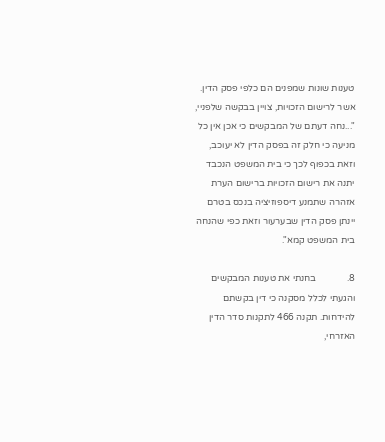טענות שונות שמפנים הם כלפי פסק הדין. אשר לרישום הזכויות, צויין בבקשה שלפניי, "...נחה דעתם של המבקשים כי אכן אין כל מניעה כי חלק זה בפסק הדין לא יעוכב, וזאת בכפוף לכך כי בית המשפט הנכבד יתנה את רישום הזכויות ברישום הערת אזהרה שתמנע דיספוזיציה בנכס בטרם יינתן פסק הדין שבערעור וזאת כפי שהנחה בית המשפט קמא".

8.             בחנתי את טענות המבקשים והגעתי לכלל מסקנה כי דין בקשתם להידחות. תקנה 466 לתקנות סדר הדין האזרחי,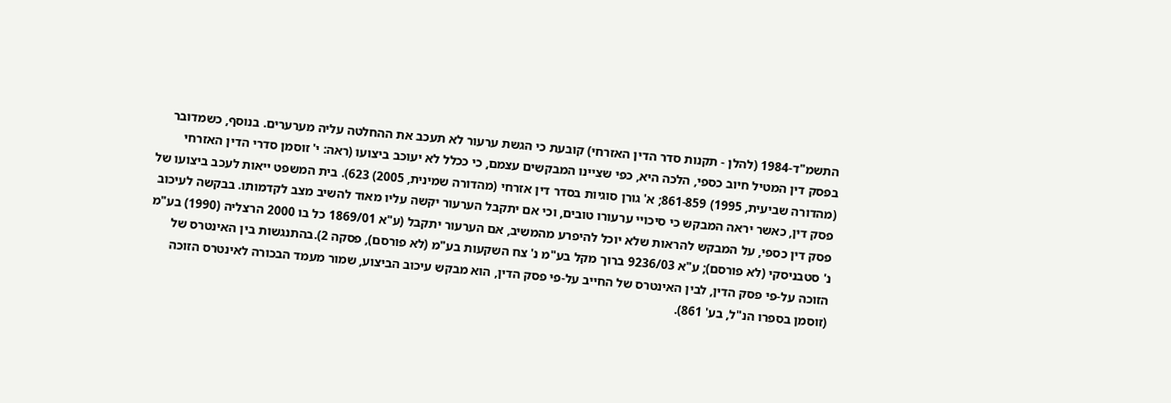התשמ"ד-1984 (להלן - תקנות סדר הדין האזרחי) קובעת כי הגשת ערעור לא תעכב את ההחלטה עליה מערערים. בנוסף, כשמדובר בפסק דין המטיל חיוב כספי, הלכה היא, כפי שציינו המבקשים עצמם, כי ככלל לא יעוכב ביצועו (ראה: י' זוסמן סדרי הדין האזרחי (מהדורה שביעית, 1995) 861-859; א' גורן סוגיות בסדר דין אזרחי (מהדורה שמינית, 2005) 623). בית המשפט ייאות לעכב ביצועו של פסק דין, כאשר יראה המבקש כי סיכויי ערעורו טובים, וכי אם יתקבל הערעור יקשה עליו מאוד להשיב מצב לקדמותו. בבקשה לעיכוב פסק דין כספי, על המבקש להראות שלא יוכל להיפרע מהמשיב, אם הערעור יתקבל (ע"א 1869/01 כל בו 2000 הרצליה (1990) בע"מ נ' סטבניסקי (לא פורסם); ע"א 9236/03 ברוך מקל בע"מ נ' צח השקעות בע"מ (לא פורסם), פסקה 2).בהתנגשות בין האינטרס של הזוכה על-פי פסק הדין, לבין האינטרס של החייב על-פי פסק הדין, הוא מבקש עיכוב הביצוע, שמור מעמד הבכורה לאינטרס הזוכה (זוסמן בספרו הנ"ל, בע' 861).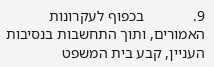9.             בכפוף לעקרונות האמורים, ותוך התחשבות בנסיבות העניין, קבע בית המשפט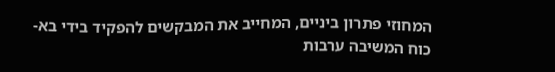המחוזי פתרון ביניים, המחייב את המבקשים להפקיד בידי בא-כוח המשיבה ערבות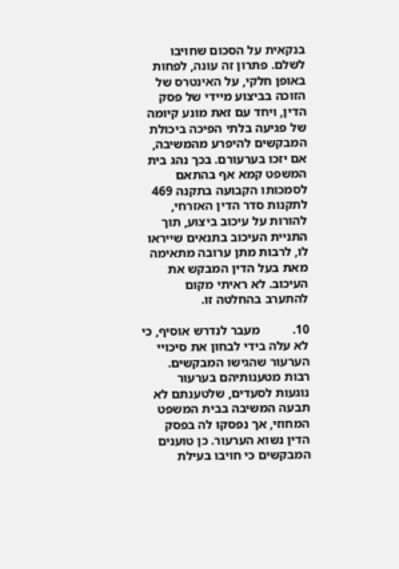בנקאית על הסכום שחויבו לשלם. פתרון זה עונה, לפחות באופן חלקי, על האינטרס של הזוכה בביצוע מיידי של פסק הדין, ויחד עם זאת מונע קיומה של פגיעה בלתי הפיכה ביכולת המבקשים להיפרע מהמשיבה, אם יזכו בערעורם. בכך נהג בית המשפט קמא אף בהתאם לסמכותו הקבועה בתקנה 469 לתקנות סדר הדין האזרחי, להורות על עיכוב ביצוע, תוך התניית העיכוב בתנאים שייראו לו, לרבות מתן ערובה מתאימה מאת בעל הדין המבקש את העיכוב. לא ראיתי מקום להתערב בהחלטה זו.

10.          מעבר לנדרש אוסיף, כי לא עלה בידי לבחון את סיכויי הערעור שהגישו המבקשים. רבות מטענותיהם בערעור נוגעות לסעדים, שלטענתם לא תבעה המשיבה בבית המשפט המחוזי, אך נפסקו לה בפסק הדין נשוא הערעור. כן טוענים המבקשים כי חויבו בעילת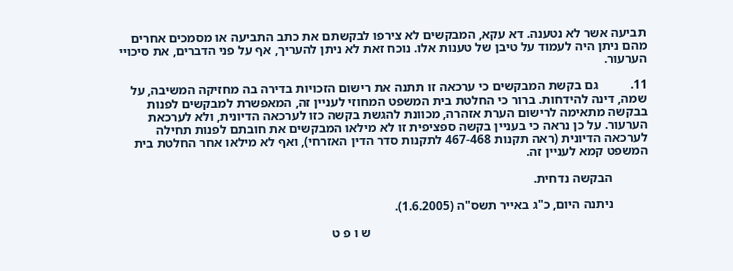תביעה אשר לא נטענה. דא עקא, המבקשים לא צירפו לבקשתם את כתב התביעה או מסמכים אחרים מהם ניתן היה לעמוד על טיבן של טענות אלו. נוכח זאת לא ניתן להעריך, אף על פני הדברים, את סיכויי הערעור.

11.          גם בקשת המבקשים כי ערכאה זו תתנה את רישום הזכויות בדירה בה מחזיקה המשיבה, על שמה, דינה להידחות. ברור כי החלטת בית המשפט המחוזי לעניין זה, המאפשרת למבקשים לפנות בבקשה מתאימה לרישום הערת אזהרה, מכוונת להגשת בקשה כזו לערכאה הדיונית, ולא לערכאת הערעור. על כן נראה כי בעניין בקשה ספציפית זו לא מילאו המבקשים את חובתם לפנות תחילה לערכאה הדיונית (ראה תקנות 467-468 לתקנות סדר הדין האזרחי), ואף לא מילאו אחר החלטת בית המשפט קמא לעניין זה.

           הבקשה נדחית.

           ניתנה היום, כ"ג באייר תשס"ה (1.6.2005).

                                                                                      ש ו פ ט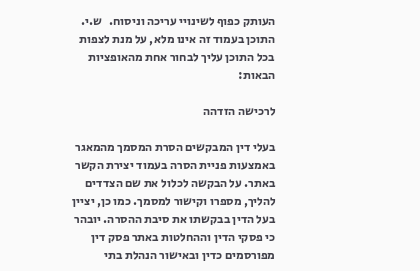העותק כפוף לשינויי עריכה וניסוח.   ש.י. התוכן בעמוד זה אינו מלא, על מנת לצפות בכל התוכן עליך לבחור אחת מהאופציות הבאות:

לרכישה הזדהה

בעלי דין המבקשים הסרת המסמך מהמאגר באמצעות פניית הסרה בעמוד יצירת הקשר באתר. על הבקשה לכלול את שם הצדדים להליך, מספרו וקישור למסמך. כמו כן, יציין בעל הדין בבקשתו את סיבת ההסרה. יובהר כי פסקי הדין וההחלטות באתר פסק דין מפורסמים כדין ובאישור הנהלת בתי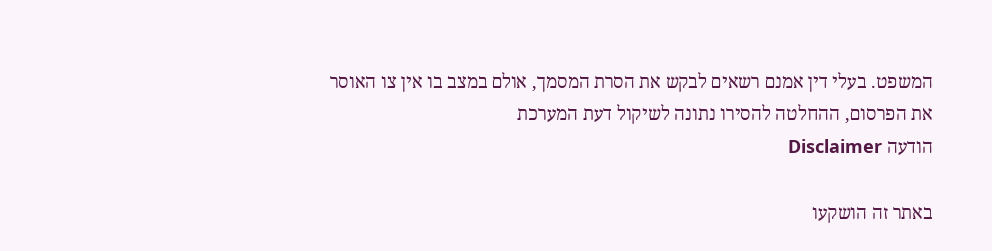המשפט. בעלי דין אמנם רשאים לבקש את הסרת המסמך, אולם במצב בו אין צו האוסר את הפרסום, ההחלטה להסירו נתונה לשיקול דעת המערכת
הודעה Disclaimer

באתר זה הושקעו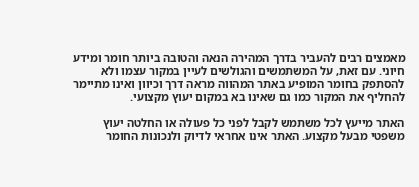מאמצים רבים להעביר בדרך המהירה הנאה והטובה ביותר חומר ומידע חיוני. עם זאת, על המשתמשים והגולשים לעיין במקור עצמו ולא להסתפק בחומר המופיע באתר המהווה מראה דרך וכיוון ואינו מתיימר להחליף את המקור כמו גם שאינו בא במקום יעוץ מקצועי.

האתר מייעץ לכל משתמש לקבל לפני כל פעולה או החלטה יעוץ משפטי מבעל מקצוע. האתר אינו אחראי לדיוק ולנכונות החומר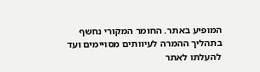המופיע באתר. החומר המקורי נחשף בתהליך ההמרה לעיוותים מסויימים ועד להעלתו לאתר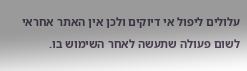עלולים ליפול אי דיוקים ולכן אין האתר אחראי לשום פעולה שתעשה לאחר השימוש בו.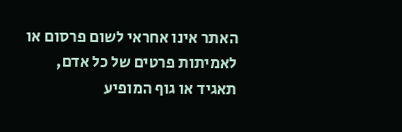האתר אינו אחראי לשום פרסום או לאמיתות פרטים של כל אדם, תאגיד או גוף המופיע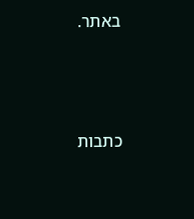באתר.




כתבות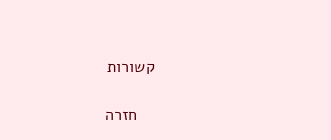קשורות

    חזרה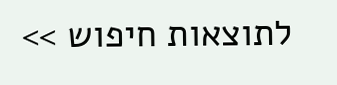לתוצאות חיפוש >>